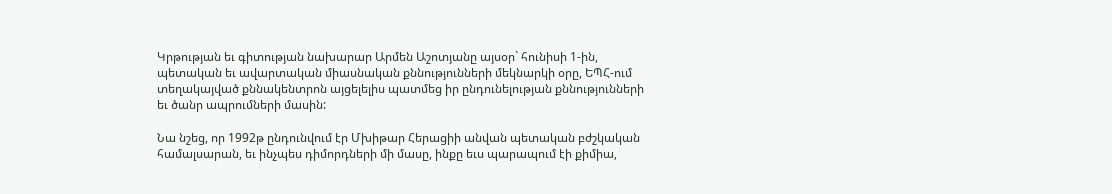Կրթության եւ գիտության նախարար Արմեն Աշոտյանը այսօր` հունիսի 1-ին, պետական եւ ավարտական միասնական քննությունների մեկնարկի օրը, ԵՊՀ-ում տեղակայված քննակենտրոն այցելելիս պատմեց իր ընդունելության քննությունների եւ ծանր ապրումների մասին:

Նա նշեց, որ 1992թ ընդունվում էր Մխիթար Հերացիի անվան պետական բժշկական համալսարան, եւ ինչպես դիմորդների մի մասը, ինքը եւս պարապում էի քիմիա,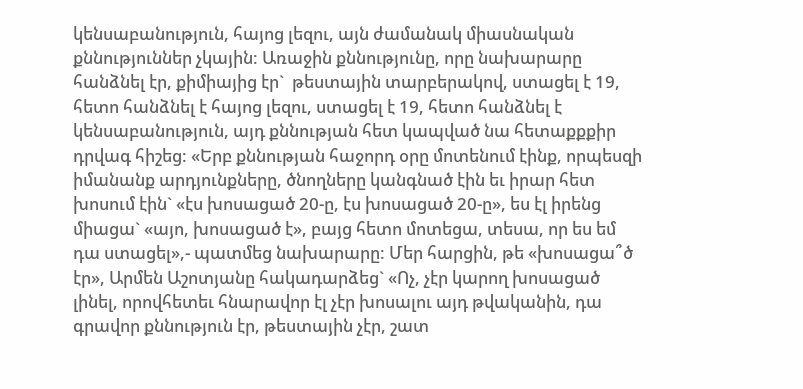կենսաբանություն, հայոց լեզու, այն ժամանակ միասնական քննություններ չկային: Առաջին քննությունը, որը նախարարը հանձնել էր, քիմիայից էր`  թեստային տարբերակով, ստացել է 19, հետո հանձնել է հայոց լեզու, ստացել է 19, հետո հանձնել է կենսաբանություն, այդ քննության հետ կապված նա հետաքքքիր դրվագ հիշեց: «Երբ քննության հաջորդ օրը մոտենում էինք, որպեսզի իմանանք արդյունքները, ծնողները կանգնած էին եւ իրար հետ խոսում էին` «էս խոսացած 20-ը, էս խոսացած 20-ը», ես էլ իրենց միացա` «այո, խոսացած է», բայց հետո մոտեցա, տեսա, որ ես եմ դա ստացել»,- պատմեց նախարարը: Մեր հարցին, թե «խոսացա՞ծ էր», Արմեն Աշոտյանը հակադարձեց` «Ոչ, չէր կարող խոսացած լինել, որովհետեւ հնարավոր էլ չէր խոսալու այդ թվականին, դա գրավոր քննություն էր, թեստային չէր, շատ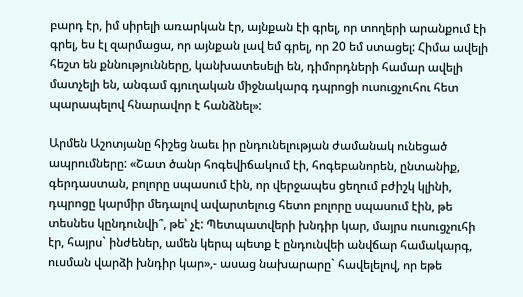բարդ էր, իմ սիրելի առարկան էր, այնքան էի գրել, որ տողերի արանքում էի գրել, ես էլ զարմացա, որ այնքան լավ եմ գրել, որ 20 եմ ստացել: Հիմա ավելի հեշտ են քննությունները, կանխատեսելի են, դիմորդների համար ավելի մատչելի են, անգամ գյուղական միջնակարգ դպրոցի ուսուցչուհու հետ պարապելով հնարավոր է հանձնել»:

Արմեն Աշոտյանը հիշեց նաեւ իր ընդունելության ժամանակ ունեցած ապրումները: «Շատ ծանր հոգեվիճակում էի, հոգեբանորեն, ընտանիք, գերդաստան, բոլորը սպասում էին, որ վերջապես ցեղում բժիշկ կլինի, դպրոցը կարմիր մեդալով ավարտելուց հետո բոլորը սպասում էին, թե տեսնես կընդունվի՞, թե՝ չէ: Պետպատվերի խնդիր կար, մայրս ուսուցչուհի էր, հայրս` ինժեներ, ամեն կերպ պետք է ընդունվեի անվճար համակարգ, ուսման վարձի խնդիր կար»,- ասաց նախարարը` հավելելով, որ եթե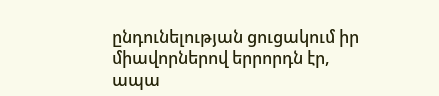ընդունելության ցուցակում իր միավորներով երրորդն էր, ապա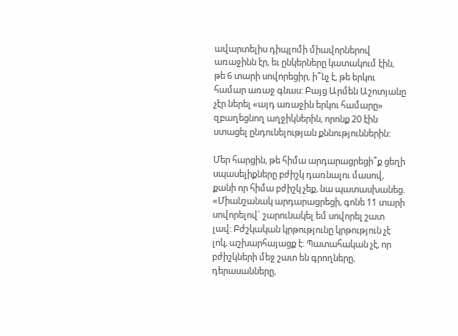ավարտելիս դիպլոմի միավորներով առաջինն էր, եւ ընկերները կատակում էին, թե 6 տարի սովորեցիր, ի՞նչ է, թե երկու համար առաջ գնաս: Բայց Արմեն Աշոտյանը չէր ներել «այդ առաջին երկու համարը» զբաղեցնող աղջիկներին, որոնք 20 էին ստացել ընդունելության քննություններին:

Մեր հարցին, թե հիմա արդարացրեցի՞ք ցեղի սպասելիքները բժիշկ դառնալու մասով, քանի որ հիմա բժիշկ չեք, նա պատասխանեց. «Միանշանակ արդարացրեցի, գոնե 11 տարի սովորելով` շարունակել եմ սովորել շատ լավ: Բժշկական կրթությունը կրթություն չէ լոկ, աշխարհայացք է: Պատահական չէ, որ բժիշկների մեջ շատ են գրողները, դերասանները,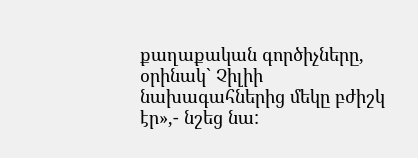քաղաքական գործիչները, օրինակ` Չիլիի նախագահներից մեկը բժիշկ էր»,- նշեց նա: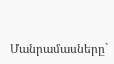Մանրամասները`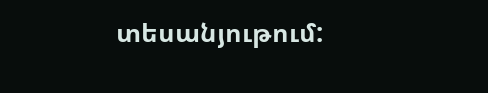տեսանյութում: